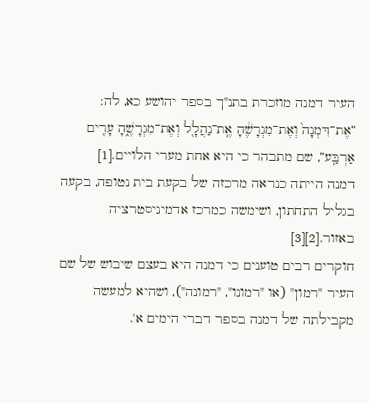העיר דמנה מוזכרת בתנ"ך בספר יהושע כא, לה: ”אֶת־דִּמְנָה֙ וְאֶת־מִגְרָשֶׁ֔הָ אֶֽת־נַהֲלָ֖ל וְאֶת־מִגְרָשֶׁ֑הָ עָרִ֖ים אַרְבַּֽע”, שם מתבהר כי היא אחת מערי הלויים.[1]
דמנה הייתה כנראה מרכזה של בקעת בית נטופה, בקעה בגליל התחתון, ושימשה כמרכז אדמיניסטרציה באזור.[2][3]
חוקרים רבים טוענים כי דמנה היא בעצם שיבוש של שם העיר "רמון" (או "רמונו", "רמונה"), ושהיא למעשה מקבילתה של דמנה בספר דברי הימים א'.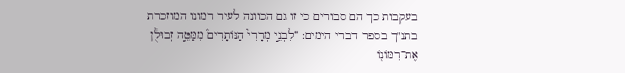בעקבות כך הם סבורים כי זו גם הכוונה לעיר רמונו המוזכרת בתנ"ך בספר דברי הימים: ”לִבְנֵ֣י מְרָרִי֮ הַנּוֹתָרִים֒ מִמַּטֵּ֣ה זְבוּלֻ֔ן אֶת־רִמּוֹנ֖וֹ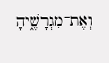וְאֶת־מִגְרָשֶׁ֑יהָ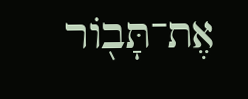אֶת־תָּב֖וֹר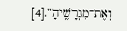וְאֶת־מִגְרָשֶֽׁיהָ”.[4]